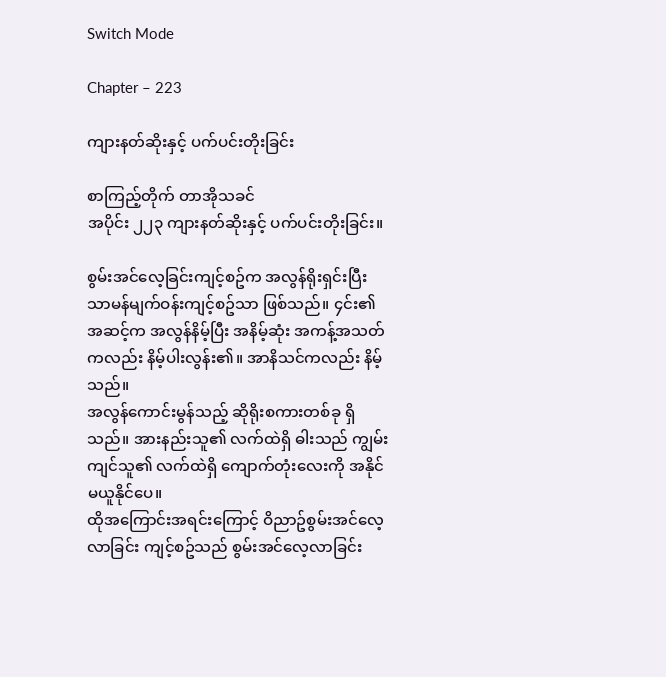Switch Mode

Chapter – 223

ကျားနတ်ဆိုးနှင့် ပက်ပင်းတိုးခြင်း

စာကြည့်တိုက် တာအိုသခင်
အပိုင်း ၂၂၃ ကျားနတ်ဆိုးနှင့် ပက်ပင်းတိုးခြင်း။

စွမ်းအင်လေ့ခြင်းကျင့်စဥ်က အလွန်ရိုးရှင်းပြီး သာမန်မျက်ဝန်းကျင့်စဥ်သာ ဖြစ်သည်။ ၄င်း၏ အဆင့်က အလွန်နိမ့်ပြီး အနိမ့်ဆုံး အကန့်အသတ်ကလည်း နိမ့်ပါးလွန်း၏။ အာနိသင်ကလည်း နိမ့်သည်။
အလွန်ကောင်းမွန်သည့် ဆိုရိုးစကားတစ်ခု ရှိသည်။ အားနည်းသူ၏ လက်ထဲရှိ ဓါးသည် ကျွမ်းကျင်သူ၏ လက်ထဲရှိ ကျောက်တုံးလေးကို အနိုင်မယူနိုင်ပေ။
ထိုအကြောင်းအရင်းကြောင့် ဝိညာဥ်စွမ်းအင်လေ့လာခြင်း ကျင့်စဥ်သည် စွမ်းအင်လေ့လာခြင်း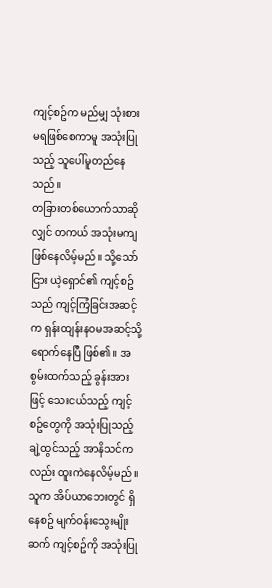ကျင့်စဥ်က မည်မျှ သုံးစားမရဖြစ်စေကာမူ အသုံးပြုသည့် သူပေါ်မူတည်နေသည်။
တခြားတစ်ယောက်သာဆိုလျှင် တကယ် အသုံးမကျဖြစ်နေလိမ့်မည်။ သို့သော်ငြား ယဲ့ရှောင်၏ ကျင့်စဥ်သည် ကျင့်ကြံခြင်းအဆင့်က ရှန်းထျန်းနဝမအဆင့်သို့ ရောက်နေပြီ ဖြစ်၏။ အစွမ်းထက်သည့် ခွန်းအားဖြင့် သေးငယ်သည့် ကျင့်စဥ်တွေကို အသုံးပြုသည့် ချဲ့ထွင်သည့် အာနိသင်ကလည်း ထူးကဲနေလိမ့်မည်။
သူက အိပ်ယာဘေးတွင် ရှိနေစဥ် မျက်ဝန်းသွေးမျိုးဆက် ကျင့်စဥ်ကို အသုံးပြု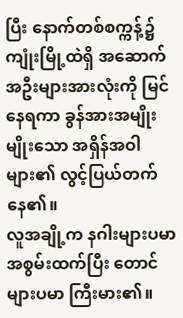ပြီး နောက်တစ်စက္ကန့်၌ ကျုံးမြို့ထဲရှိ အဆောက်အဦးများအားလုံးကို မြင်နေရကာ ခွန်အားအမျိုးမျိုးသော အရှိန်အဝါများ၏ လွင့်ပြယ်တက်နေ၏။
လူအချို့က နဂါးများပမာ အစွမ်းထက်ပြီး တောင်များပမာ ကြီးမား၏။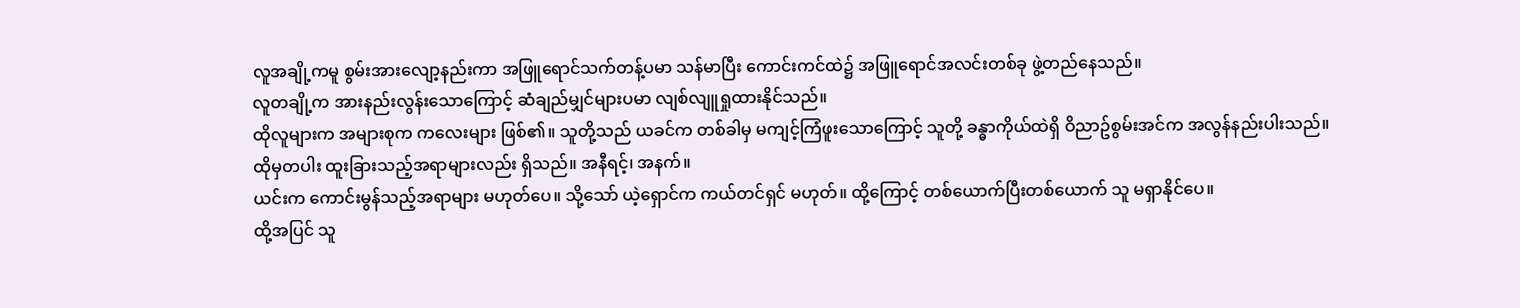လူအချို့ကမူ စွမ်းအားလျော့နည်းကာ အဖြူရောင်သက်တန့်ပမာ သန်မာပြီး ကောင်းကင်ထဲ၌ အဖြူရောင်အလင်းတစ်ခု ဖွဲ့တည်နေသည်။
လူတချို့က အားနည်းလွန်းသောကြောင့် ဆံချည်မျှင်များပမာ လျစ်လျူရှုထားနိုင်သည်။
ထိုလူများက အများစုက ကလေးများ ဖြစ်၏။ သူတို့သည် ယခင်က တစ်ခါမှ မကျင့်ကြံဖူးသောကြောင့် သူတို့ ခန္ဓာကိုယ်ထဲရှိ ဝိညာဥ်စွမ်းအင်က အလွန်နည်းပါးသည်။
ထိုမှတပါး ထူးခြားသည့်အရာများလည်း ရှိသည်။ အနီရင့်၊ အနက်။
ယင်းက ကောင်းမွန်သည့်အရာများ မဟုတ်ပေ။ သို့သော် ယဲ့ရှောင်က ကယ်တင်ရှင် မဟုတ်။ ထို့ကြောင့် တစ်ယောက်ပြီးတစ်ယောက် သူ မရှာနိုင်ပေ။
ထို့အပြင် သူ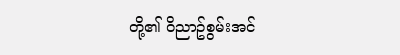တို့၏ ဝိညာဥ်စွမ်းအင်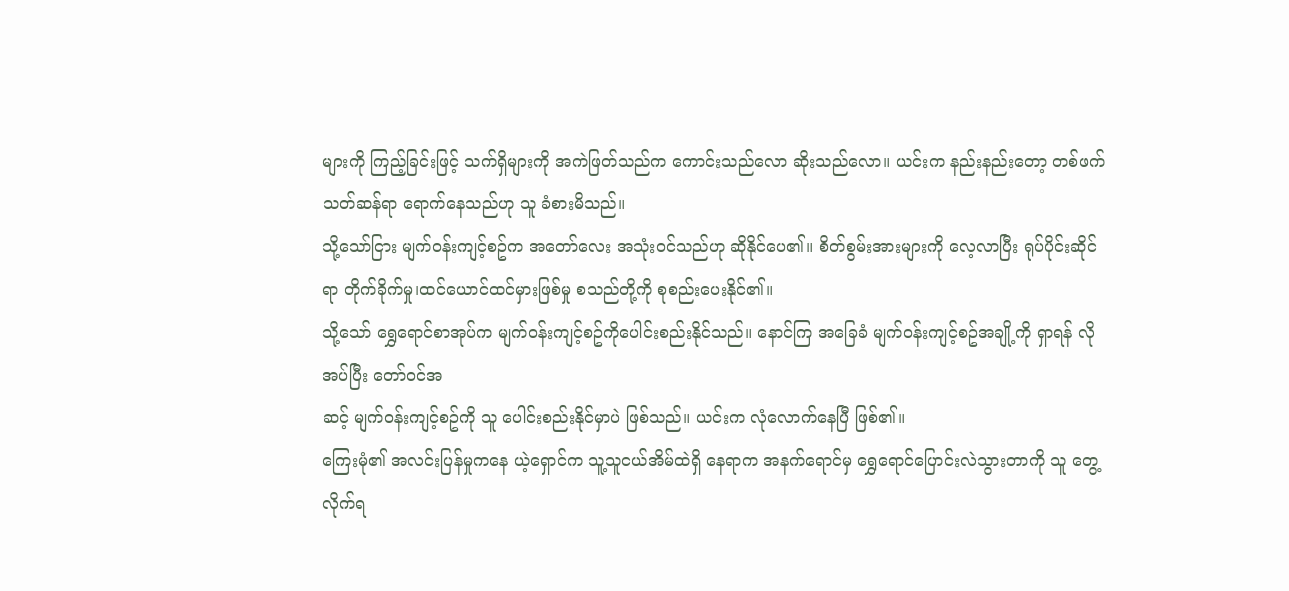များကို ကြည့်ခြင်းဖြင့် သက်ရှိများကို အကဲဖြတ်သည်က ကောင်းသည်လော ဆိုးသည်လော။ ယင်းက နည်းနည်းတော့ တစ်ဖက်သတ်ဆန်ရာ ရောက်နေသည်ဟု သူ ခံစားမိသည်။
သို့သော်ငြား မျက်ဝန်းကျင့်စဥ်က အတော်လေး အသုံးဝင်သည်ဟု ဆိုနိုင်ပေ၏။ စိတ်စွမ်းအားများကို လေ့လာပြီး ရုပ်ပိုင်းဆိုင်ရာ တိုက်ခိုက်မှု၊ထင်ယောင်ထင်မှားဖြစ်မှု စသည်တို့ကို စုစည်းပေးနိုင်၏။
သို့သော် ရွှေရောင်စာအုပ်က မျက်ဝန်းကျင့်စဥ်ကိုပေါင်းစည်းနိုင်သည်။ နောင်ကြ အခြေခံ မျက်ဝန်းကျင့်စဥ်အချို့ကို ရှာရန် လိုအပ်ပြီး တော်ဝင်အ
ဆင့် မျက်ဝန်းကျင့်စဥ်ကို သူ ပေါင်းစည်းနိုင်မှာပဲ ဖြစ်သည်။ ယင်းက လုံလောက်နေပြီ ဖြစ်၏။
ကြေးမုံ၏ အလင်းပြန်မှုကနေ ယဲ့ရှောင်က သူ့သူငယ်အိမ်ထဲရှိ နေရာက အနက်ရောင်မှ ရွှေရောင်ပြောင်းလဲသွားတာကို သူ တွေ့လိုက်ရ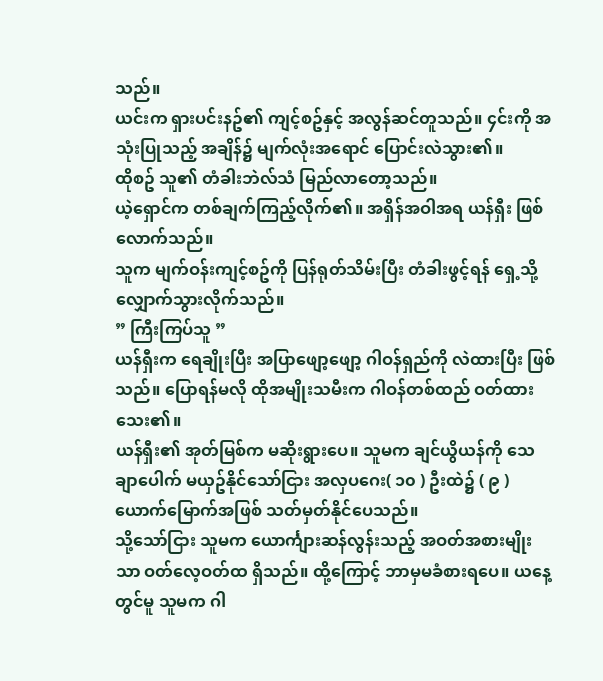သည်။
ယင်းက ရှားပင်းနဥ်၏ ကျင့်စဥ်နှင့် အလွန်ဆင်တူသည်။ ၄င်းကို အသုံးပြုသည့် အချိန်၌ မျက်လုံးအရောင် ပြောင်းလဲသွား၏။
ထိုစဥ် သူ၏ တံခါးဘဲလ်သံ မြည်လာတော့သည်။
ယဲ့ရှောင်က တစ်ချက်ကြည့်လိုက်၏။ အရှိန်အဝါအရ ယန်ရှီး ဖြစ်လောက်သည်။
သူက မျက်ဝန်းကျင့်စဥ်ကို ပြန်ရုတ်သိမ်းပြီး တံခါးဖွင့်ရန် ရှေ့သို့ လျှောက်သွားလိုက်သည်။
” ကြီးကြပ်သူ ”
ယန်ရှီးက ရေချိုးပြီး အပြာဖျော့ဖျော့ ဂါဝန်ရှည်ကို လဲထားပြီး ဖြစ်သည်။ ပြောရန်မလို ထိုအမျိုးသမီးက ဂါဝန်တစ်ထည် ဝတ်ထားသေး၏။
ယန်ရှီး၏ အုတ်မြစ်က မဆိုးရွားပေ။ သူမက ချင်ယွိယန်ကို သေချာပေါက် မယှဥ်နိုင်သော်ငြား အလှပဂေး( ၁၀ ) ဦးထဲ၌ ( ၉ ) ယောက်မြောက်အဖြစ် သတ်မှတ်နိုင်ပေသည်။
သို့သော်ငြား သူမက ယောင်္ကျားဆန်လွန်းသည့် အဝတ်အစားမျိုးသာ ဝတ်လေ့ဝတ်ထ ရှိသည်။ ထို့ကြောင့် ဘာမှမခံစားရပေ။ ယနေ့တွင်မူ သူမက ဂါ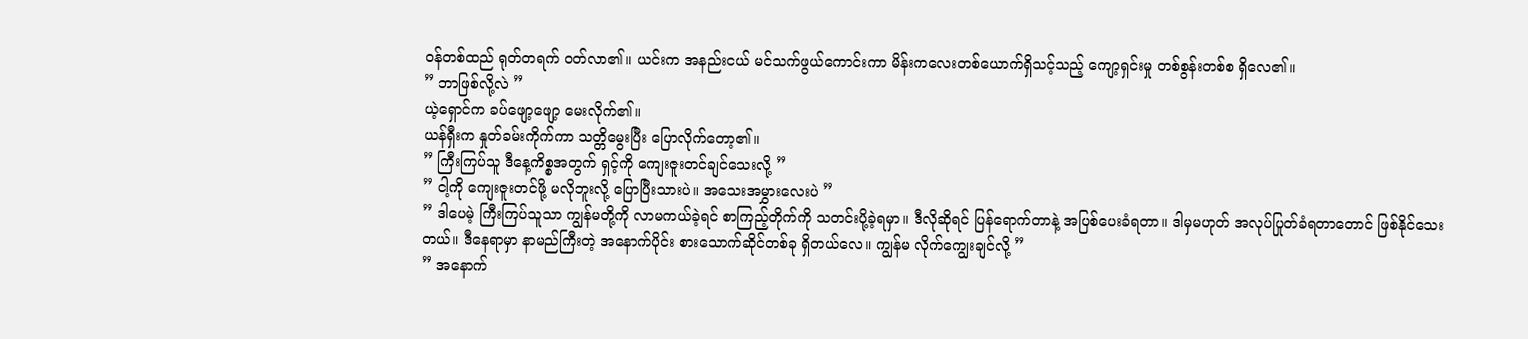ဝန်တစ်ထည် ရုတ်တရက် ဝတ်လာ၏။ ယင်းက အနည်းငယ် မင်သက်ဖွယ်ကောင်းကာ မိန်းကလေးတစ်ယောက်ရှိသင့်သည့် ကျော့ရှင်းမှု တစ်စွန်းတစ်စ ရှိလေ၏။
” ဘာဖြစ်လို့လဲ ”
ယဲ့ရှောင်က ခပ်ဖျော့ဖျော့ မေးလိုက်၏။
ယန်ရှီးက နှုတ်ခမ်းကိုက်ကာ သတ္တိမွေးပြီး ပြောလိုက်တော့၏။
” ကြီးကြပ်သူ ဒီနေ့ကိစ္စအတွက် ရှင့်ကို ကျေးဇူးတင်ချင်သေးလို့ ”
” ငါ့ကို ကျေးဇူးတင်ဖို့ မလိုဘူးလို့ ပြောပြီးသားပဲ။ အသေးအမွှားလေးပဲ ”
” ဒါပေမဲ့ ကြီးကြပ်သူသာ ကျွန်မတို့ကို လာမကယ်ခဲ့ရင် စာကြည့်တိုက်ကို သတင်းပို့ခဲ့ရမှာ။ ဒီလိုဆိုရင် ပြန်ရောက်တာနဲ့ အပြစ်ပေးခံရတာ။ ဒါမှမဟုတ် အလုပ်ပြုတ်ခံရတာတောင် ဖြစ်နိုင်သေးတယ်။ ဒီနေရာမှာ နာမည်ကြီးတဲ့ အနောက်ပိုင်း စားသောက်ဆိုင်တစ်ခု ရှိတယ်လေ။ ကျွန်မ လိုက်ကျွေးချင်လို့ ”
” အနောက်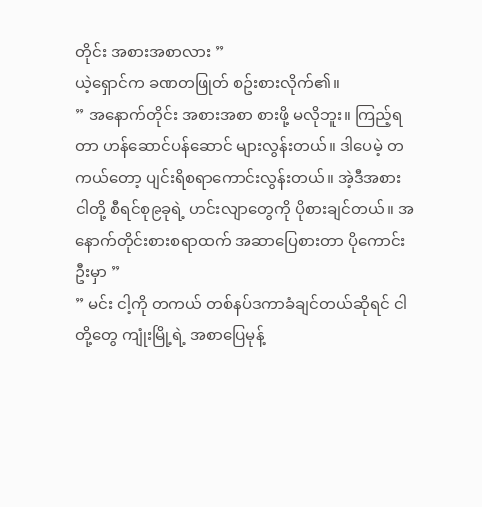တိုင်း အစားအစာလား ”
ယဲ့ရှောင်က ခဏတဖြုတ် စဥ်းစားလိုက်၏။
” အနောက်တိုင်း အစားအစာ စားဖို့ မလိုဘူး။ ကြည့်ရတာ ဟန်ဆောင်ပန်ဆောင် များလွန်းတယ်။ ဒါပေမဲ့ တကယ်တော့ ပျင်းရိစရာကောင်းလွန်းတယ်။ အဲ့ဒီအစား ငါတို့ စီရင်စု၉ခုရဲ့ ဟင်းလျာတွေကို ပိုစားချင်တယ်။ အနောက်တိုင်းစားစရာထက် အဆာပြေစားတာ ပိုကောင်းဦးမှာ ”
” မင်း ငါ့ကို တကယ် တစ်နပ်ဒကာခံချင်တယ်ဆိုရင် ငါတို့တွေ ကျုံးမြို့ရဲ့ အစာပြေမုန့်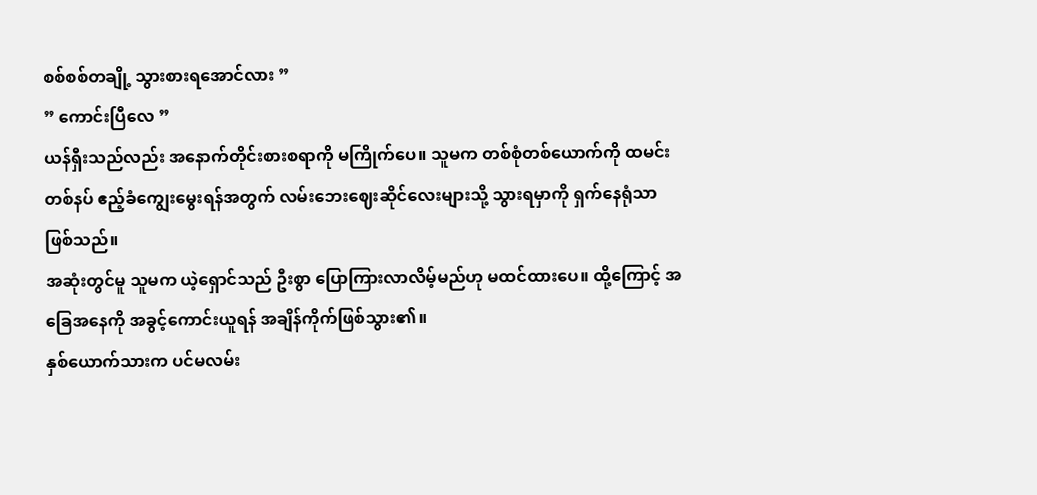စစ်စစ်တချို့ သွားစားရအောင်လား ”
” ကောင်းပြီလေ ”
ယန်ရှီးသည်လည်း အနောက်တိုင်းစားစရာကို မကြိုက်ပေ။ သူမက တစ်စုံတစ်ယောက်ကို ထမင်းတစ်နပ် ဧည့်ခံကျွေးမွေးရန်အတွက် လမ်းဘေးဈေးဆိုင်လေးများသို့ သွားရမှာကို ရှက်နေရုံသာ ဖြစ်သည်။
အဆုံးတွင်မူ သူမက ယဲ့ရှောင်သည် ဦးစွာ ပြောကြားလာလိမ့်မည်ဟု မထင်ထားပေ။ ထို့ကြောင့် အခြေအနေကို အခွင့်ကောင်းယူရန် အချိန်ကိုက်ဖြစ်သွား၏။
နှစ်ယောက်သားက ပင်မလမ်း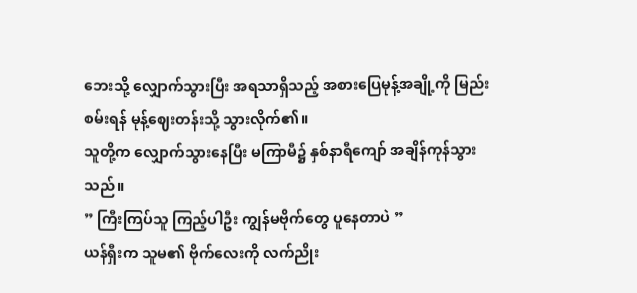ဘေးသို့ လျှောက်သွားပြီး အရသာရှိသည့် အစားပြေမုန့်အချို့ကို မြည်းစမ်းရန် မုန့်ဈေးတန်းသို့ သွားလိုက်၏။
သူတို့က လျှောက်သွားနေပြီး မကြာမီ၌ နှစ်နာရီကျော် အချိန်ကုန်သွားသည်။
” ကြီးကြပ်သူ ကြည့်ပါဦး ကျွန်မဗိုက်တွေ ပူနေတာပဲ ”
ယန်ရှီးက သူမ၏ ဗိုက်လေးကို လက်ညိုး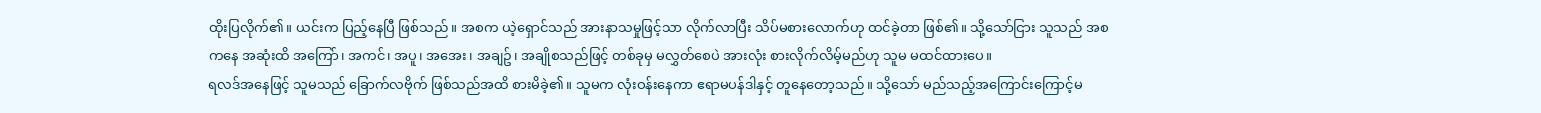ထိုးပြလိုက်၏။ ယင်းက ပြည့်နေပြီ ဖြစ်သည်။ အစက ယဲ့ရှောင်သည် အားနာသမှုဖြင့်သာ လိုက်လာပြီး သိပ်မစားလောက်ဟု ထင်ခဲ့တာ ဖြစ်၏။ သို့သော်ငြား သူသည် အစကနေ အဆုံးထိ အကြော်၊ အကင်၊ အပူ၊ အအေး၊ အချဥ်၊ အချိုစသည်ဖြင့် တစ်ခုမှ မလွှတ်စေပဲ အားလုံး စားလိုက်လိမ့်မည်ဟု သူမ မထင်ထားပေ။
ရလဒ်အနေဖြင့် သူမသည် ခြောက်လဗိုက် ဖြစ်သည်အထိ စားမိခဲ့၏။ သူမက လုံးဝန်းနေကာ ဧရာမပန်ဒါနှင့် တူနေတော့သည်။ သို့သော် မည်သည့်အကြောင်းကြောင့်မ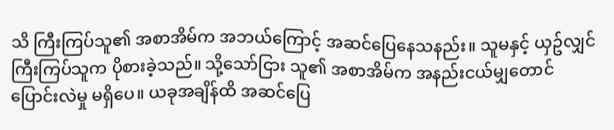သိ ကြီးကြပ်သူ၏ အစာအိမ်က အဘယ်ကြောင့် အဆင်ပြေနေသနည်း။ သူမနှင့် ယှဥ်လျှင် ကြီးကြပ်သူက ပိုစားခဲ့သည်။ သို့သော်ငြား သူ၏ အစာအိမ်က အနည်းငယ်မျှတောင် ပြောင်းလဲမှု မရှိပေ။ ယခုအချိန်ထိ အဆင်ပြေ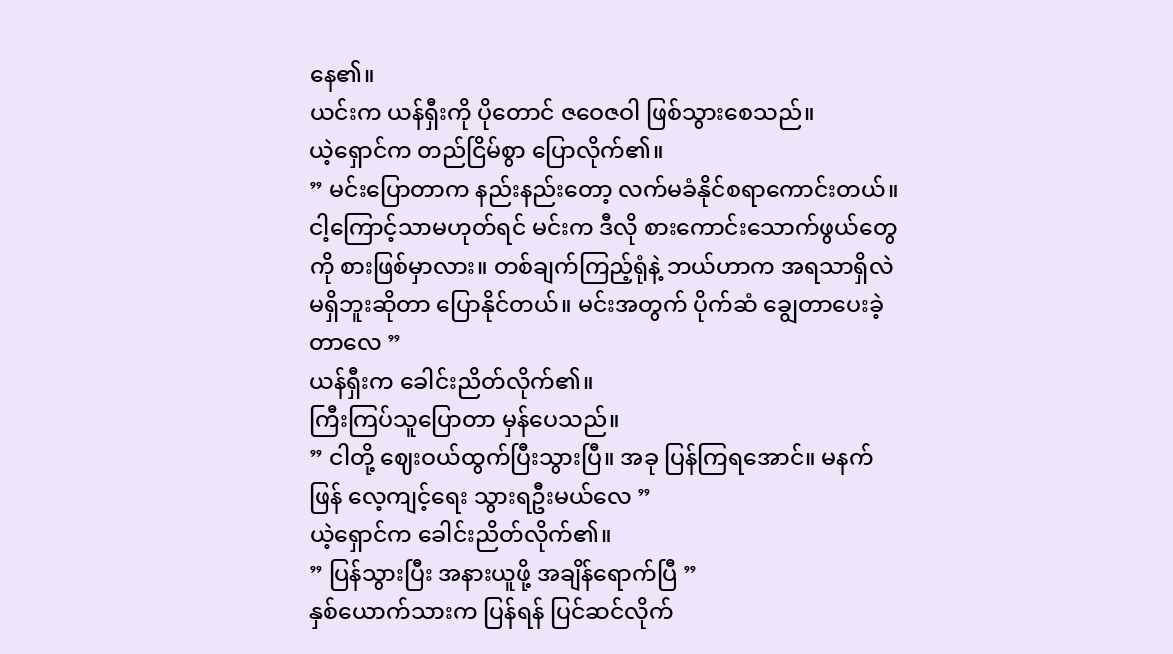နေ၏။
ယင်းက ယန်ရှီးကို ပိုတောင် ဇဝေဇဝါ ဖြစ်သွားစေသည်။
ယဲ့ရှောင်က တည်ငြိမ်စွာ ပြောလိုက်၏။
” မင်းပြောတာက နည်းနည်းတော့ လက်မခံနိုင်စရာကောင်းတယ်။ ငါ့ကြောင့်သာမဟုတ်ရင် မင်းက ဒီလို စားကောင်းသောက်ဖွယ်တွေကို စားဖြစ်မှာလား။ တစ်ချက်ကြည့်ရုံနဲ့ ဘယ်ဟာက အရသာရှိလဲ မရှိဘူးဆိုတာ ပြောနိုင်တယ်။ မင်းအတွက် ပိုက်ဆံ ချွေတာပေးခဲ့တာလေ ”
ယန်ရှီးက ခေါင်းညိတ်လိုက်၏။
ကြီးကြပ်သူပြောတာ မှန်ပေသည်။
” ငါတို့ ဈေးဝယ်ထွက်ပြီးသွားပြီ။ အခု ပြန်ကြရအောင်။ မနက်ဖြန် လေ့ကျင့်ရေး သွားရဦးမယ်လေ ”
ယဲ့ရှောင်က ခေါင်းညိတ်လိုက်၏။
” ပြန်သွားပြီး အနားယူဖို့ အချိန်ရောက်ပြီ ”
နှစ်ယောက်သားက ပြန်ရန် ပြင်ဆင်လိုက်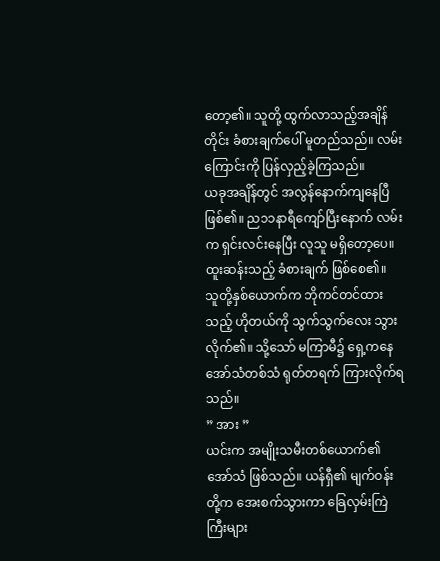တော့၏။ သူတို့ ထွက်လာသည့်အချိန်တိုင်း ခံစားချက်ပေါ် မူတည်သည်။ လမ်းကြောင်းကို ပြန်လှည့်ခဲ့ကြသည်။
ယခုအချိန်တွင် အလွန်နောက်ကျနေပြီ ဖြစ်၏။ ည၁၁နာရီကျော်ပြီးနောက် လမ်းက ရှင်းလင်းနေပြီး လူသူ မရှိတော့ပေ။ ထူးဆန်းသည့် ခံစားချက် ဖြစ်စေ၏။
သူတို့နှစ်ယောက်က ဘိုကင်တင်ထားသည့် ဟိုတယ်ကို သွက်သွက်လေး သွားလိုက်၏။ သို့သော် မကြာမီ၌ ရှေ့ကနေ အော်သံတစ်သံ ရုတ်တရက် ကြားလိုက်ရသည်။
” အား ”
ယင်းက အမျိုးသမီးတစ်ယောက်၏ အော်သံ ဖြစ်သည်။ ယန်ရှီ၏ မျက်ဝန်းတို့က အေးစက်သွားကာ ခြေလှမ်းကြဲကြီးများ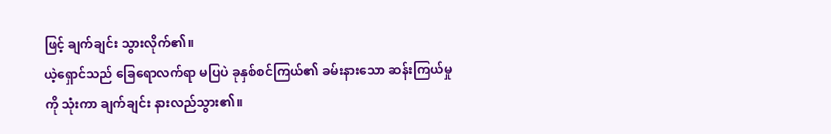ဖြင့် ချက်ချင်း သွားလိုက်၏။
ယဲ့ရှောင်သည် ခြေရောလက်ရာ မပြပဲ ခုနှစ်စင်ကြယ်၏ ခမ်းနားသော ဆန်းကြယ်မှုကို သုံးကာ ချက်ချင်း နားလည်သွား၏။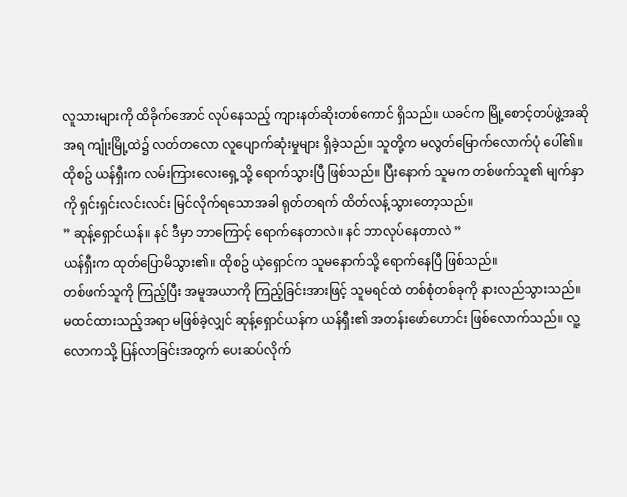လူသားများကို ထိခိုက်အောင် လုပ်နေသည့် ကျားနတ်ဆိုးတစ်ကောင် ရှိသည်။ ယခင်က မြို့စောင့်တပ်ဖွဲ့အဆိုအရ ကျုံးမြို့ထဲ၌ လတ်တလော လူပျောက်ဆုံးမှုများ ရှိခဲ့သည်။ သူတို့က မလွတ်မြောက်လောက်ပုံ ပေါ်၏။
ထိုစဥ် ယန်ရှီးက လမ်းကြားလေးရှေ့သို့ ရောက်သွားပြီ ဖြစ်သည်။ ပြီးနောက် သူမက တစ်ဖက်သူ၏ မျက်နှာကို ရှင်းရှင်းလင်းလင်း မြင်လိုက်ရသောအခါ ရုတ်တရက် ထိတ်လန့်သွားတော့သည်။
” ဆုန့်ရှောင်ယန်။ နင် ဒီမှာ ဘာကြောင့် ရောက်နေတာလဲ။ နင် ဘာလုပ်နေတာလဲ ”
ယန်ရှီးက ထုတ်ပြောမိသွား၏။ ထိုစဥ် ယဲ့ရှောင်က သူမနောက်သို့ ရောက်နေပြီ ဖြစ်သည်။
တစ်ဖက်သူကို ကြည့်ပြီး အမူအယာကို ကြည့်ခြင်းအားဖြင့် သူမရင်ထဲ တစ်စုံတစ်ခုကို နားလည်သွားသည်။
မထင်ထားသည့်အရာ မဖြစ်ခဲ့လျှင် ဆုန့်ရှောင်ယန်က ယန်ရှီး၏ အတန်းဖော်ဟောင်း ဖြစ်လောက်သည်။ လူ့လောကသို့ ပြန်လာခြင်းအတွက် ပေးဆပ်လိုက်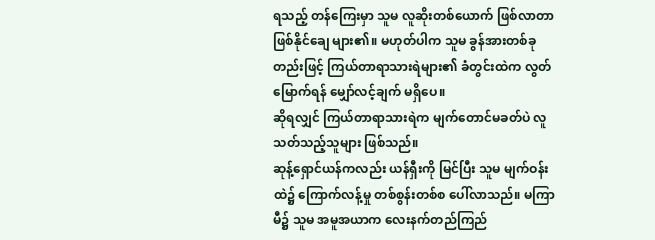ရသည့် တန်ကြေးမှာ သူမ လူဆိုးတစ်ယောက် ဖြစ်လာတာ ဖြစ်နိုင်ချေ များ၏။ မဟုတ်ပါက သူမ ခွန်အားတစ်ခုတည်းဖြင့် ကြယ်တာရာသားရဲများ၏ ခံတွင်းထဲက လွတ်မြောက်ရန် မျှော်လင့်ချက် မရှိပေ။
ဆိုရလျှင် ကြယ်တာရာသားရဲက မျက်တောင်မခတ်ပဲ လူသတ်သည့်သူများ ဖြစ်သည်။
ဆုန့်ရှောင်ယန်ကလည်း ယန်ရှီးကို မြင်ပြီး သူမ မျက်ဝန်းထဲ၌ ကြောက်လန့်မှု တစ်စွန်းတစ်စ ပေါ်လာသည်။ မကြာမီ၌ သူမ အမူအယာက လေးနက်တည်ကြည်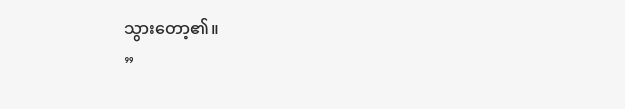သွားတော့၏။
”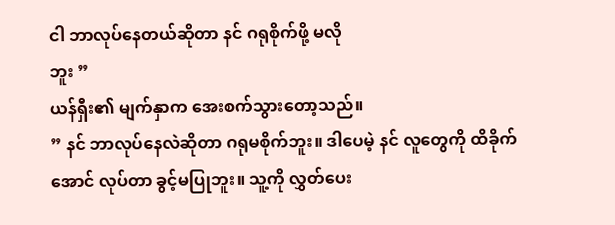ငါ ဘာလုပ်နေတယ်ဆိုတာ နင် ဂရုစိုက်ဖို့ မလို
ဘူး ”
ယန်ရှီး၏ မျက်နှာက အေးစက်သွားတော့သည်။
” နင် ဘာလုပ်နေလဲဆိုတာ ဂရုမစိုက်ဘူး။ ဒါပေမဲ့ နင် လူတွေကို ထိခိုက်အောင် လုပ်တာ ခွင့်မပြုဘူး။ သူ့ကို လွှတ်ပေး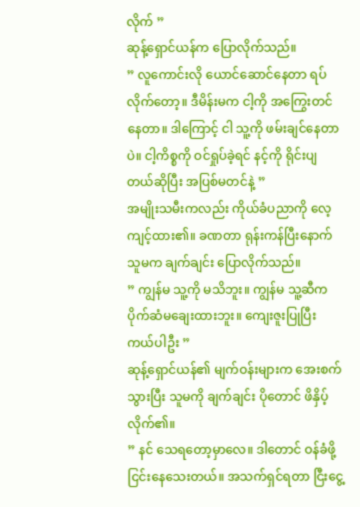လိုက် ”
ဆုန့်ရှောင်ယန်က ပြောလိုက်သည်။
” လူကောင်းလို ယောင်ဆောင်နေတာ ရပ်လိုက်တော့။ ဒီမိန်းမက ငါ့ကို အကြွေးတင်နေတာ။ ဒါကြောင့် ငါ သူ့ကို ဖမ်းချင်နေတာပဲ။ ငါ့ကိစ္စကို ဝင်ရှုပ်ခဲ့ရင် နင့်ကို ရိုင်းပျတယ်ဆိုပြီး အပြစ်မတင်နဲ့ ”
အမျိုးသမီးကလည်း ကိုယ်ခံပညာကို လေ့ကျင့်ထား၏။ ခဏတာ ရုန်းကန်ပြီးနောက် သူမက ချက်ချင်း ပြောလိုက်သည်။
” ကျွန်မ သူ့ကို မသိဘူး။ ကျွန်မ သူ့ဆီက ပိုက်ဆံမချေးထားဘူး။ ကျေးဇူးပြုပြီး ကယ်ပါဦး ”
ဆုန့်ရှောင်ယန်၏ မျက်ဝန်းများက အေးစက်သွားပြီး သူမကို ချက်ချင်း ပိုတောင် ဖိနှိပ့်လိုက်၏။
” နင် သေရတော့မှာလေ။ ဒါတောင် ဝန်ခံဖို့ ငြင်းနေသေးတယ်။ အသက်ရှင်ရတာ ငြီးငွေ့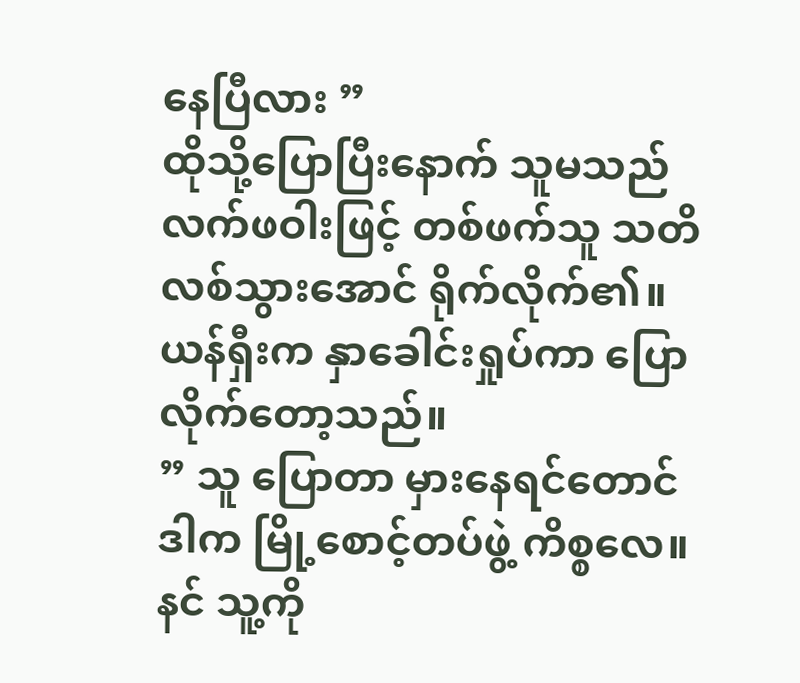နေပြီလား ”
ထိုသို့ပြောပြီးနောက် သူမသည် လက်ဖဝါးဖြင့် တစ်ဖက်သူ သတိလစ်သွားအောင် ရိုက်လိုက်၏။
ယန်ရှီးက နှာခေါင်းရှုပ်ကာ ပြောလိုက်တော့သည်။
” သူ ပြောတာ မှားနေရင်တောင် ဒါက မြို့စောင့်တပ်ဖွဲ့ ကိစ္စလေ။ နင် သူ့ကို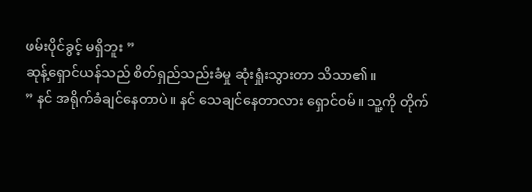ဖမ်းပိုင်ခွင့် မရှိဘူး ”
ဆုန့်ရှောင်ယန်သည် စိတ်ရှည်သည်းခံမှု ဆုံးရှုံးသွားတာ သိသာ၏။
” နင် အရိုက်ခံချင်နေတာပဲ။ နင် သေချင်နေတာလား ရှောင်ဝမ်။ သူ့ကို တိုက်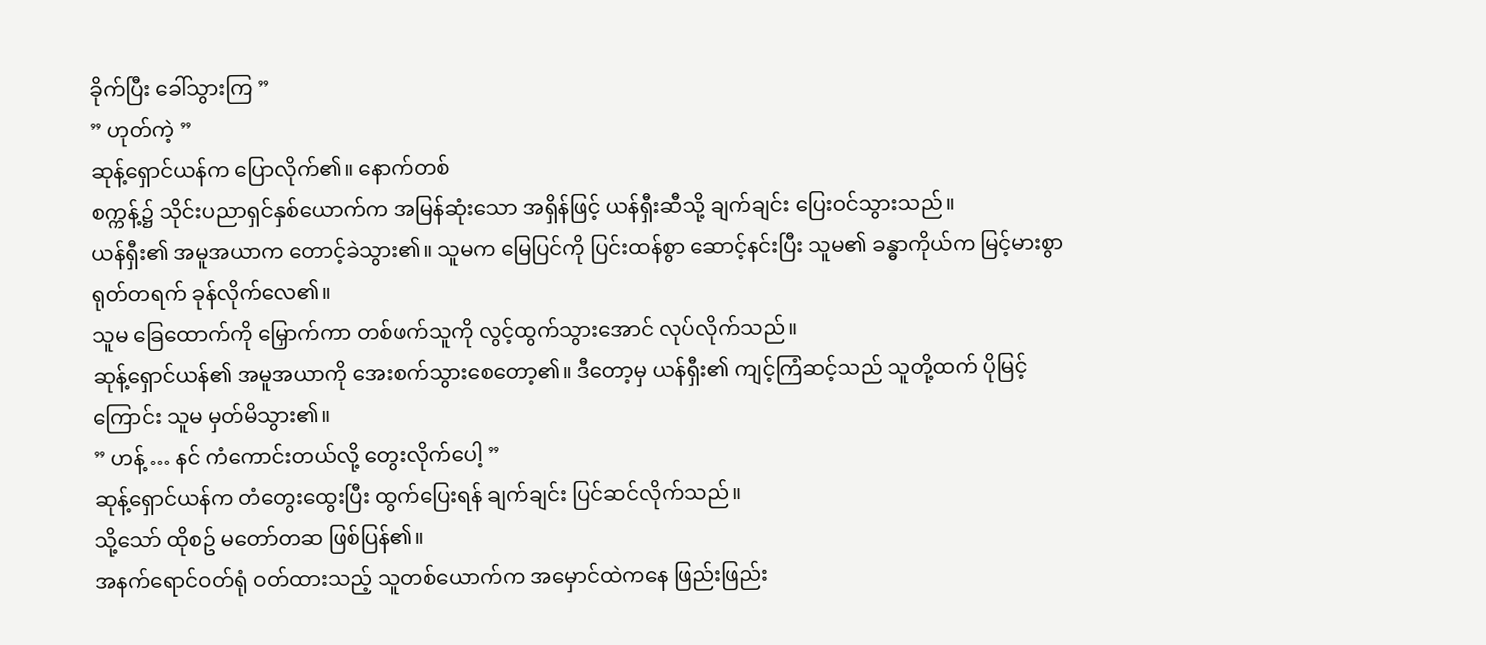ခိုက်ပြီး ခေါ်သွားကြ ”
” ဟုတ်ကဲ့ ”
ဆုန့်ရှောင်ယန်က ပြောလိုက်၏။ နောက်တစ်
စက္ကန့်၌ သိုင်းပညာရှင်နှစ်ယောက်က အမြန်ဆုံးသော အရှိန်ဖြင့် ယန်ရှီးဆီသို့ ချက်ချင်း ပြေးဝင်သွားသည်။
ယန်ရှီး၏ အမူအယာက တောင့်ခဲသွား၏။ သူမက မြေပြင်ကို ပြင်းထန်စွာ ဆောင့်နင်းပြီး သူမ၏ ခန္ဓာကိုယ်က မြင့်မားစွာ ရုတ်တရက် ခုန်လိုက်လေ၏။
သူမ ခြေထောက်ကို မြှောက်ကာ တစ်ဖက်သူကို လွင့်ထွက်သွားအောင် လုပ်လိုက်သည်။
ဆုန့်ရှောင်ယန်၏ အမူအယာကို အေးစက်သွားစေတော့၏။ ဒီတော့မှ ယန်ရှီး၏ ကျင့်ကြံဆင့်သည် သူတို့ထက် ပိုမြင့်ကြောင်း သူမ မှတ်မိသွား၏။
” ဟန့် … နင် ကံကောင်းတယ်လို့ တွေးလိုက်ပေါ့ ”
ဆုန့်ရှောင်ယန်က တံတွေးထွေးပြီး ထွက်ပြေးရန် ချက်ချင်း ပြင်ဆင်လိုက်သည်။
သို့သော် ထိုစဥ် မတော်တဆ ဖြစ်ပြန်၏။
အနက်ရောင်ဝတ်ရုံ ဝတ်ထားသည့် သူတစ်ယောက်က အမှောင်ထဲကနေ ဖြည်းဖြည်း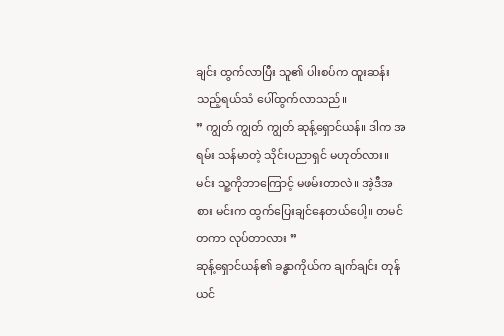ချင်း ထွက်လာပြီး သူ၏ ပါးစပ်က ထူးဆန်းသည့်ရယ်သံ ပေါ်ထွက်လာသည်။
” ကျွတ် ကျွတ် ကျွတ် ဆုန့်ရှောင်ယန်။ ဒါက အရမ်း သန်မာတဲ့ သိုင်းပညာရှင် မဟုတ်လား။ မင်း သူ့ကိုဘာကြောင့် မဖမ်းတာလဲ။ အဲ့ဒီအစား မင်းက ထွက်ပြေးချင်နေတယ်ပေါ့။ တမင်တကာ လုပ်တာလား ”
ဆုန့်ရှောင်ယန်၏ ခန္ဓာကိုယ်က ချက်ချင်း တုန်ယင်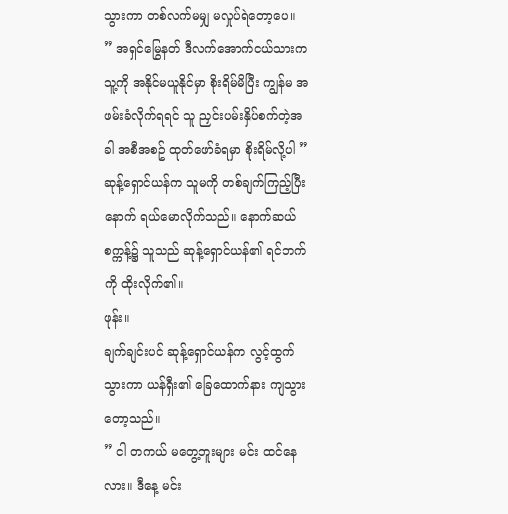သွားကာ တစ်လက်မမျှ မလှုပ်ရဲတော့ပေ။
” အရှင်မြွေနတ် ဒီလက်အောက်ငယ်သားက သူ့ကို အနိုင်မယူနိုင်မှာ စိုးရိမ်မိပြီး ကျွန်မ အဖမ်းခံလိုက်ရရင် သူ ညှင်းပမ်းနှိပ်စက်တဲ့အခါ အစီအစဥ် ထုတ်ဖော်ခံရမှာ စိုးရိမ်လို့ပါ ”
ဆုန့်ရှောင်ယန်က သူမကို တစ်ချက်ကြည့်ပြီးနောက် ရယ်မောလိုက်သည်။ နောက်ဆယ်စက္ကန့်၌ သူသည် ဆုန့်ရှောင်ယန်၏ ရင်ဘက်ကို ထိုးလိုက်၏။
ဖုန်း။
ချက်ချင်းပင် ဆုန့်ရှောင်ယန်က လွင့်ထွက်သွားကာ ယန်ရှီး၏ ခြေထောက်နား ကျသွားတော့သည်။
” ငါ တကယ် မတွေ့ဘူးများ မင်း ထင်နေလား။ ဒီနေ့ မင်း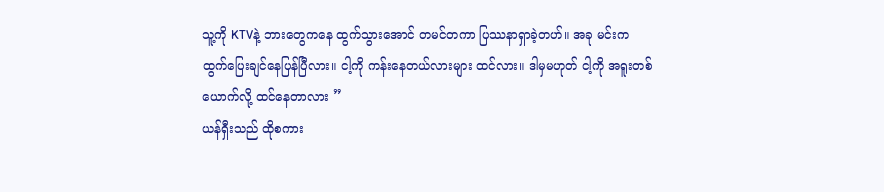သူ့ကို KTVနဲ့ ဘားတွေကနေ ထွက်သွားအောင် တမင်တကာ ပြဿနာရှာခဲ့တဟ်။ အခု မင်းက ထွက်ပြေးချင်နေပြန်ပြီလား။ ငါ့ကို ကန်းနေတယ်လားများ ထင်လား။ ဒါမှမဟုတ် ငါ့ကို အရူးတစ်ယောက်လို့ ထင်နေတာလား ”
ယန်ရှီးသည် ထိုစကား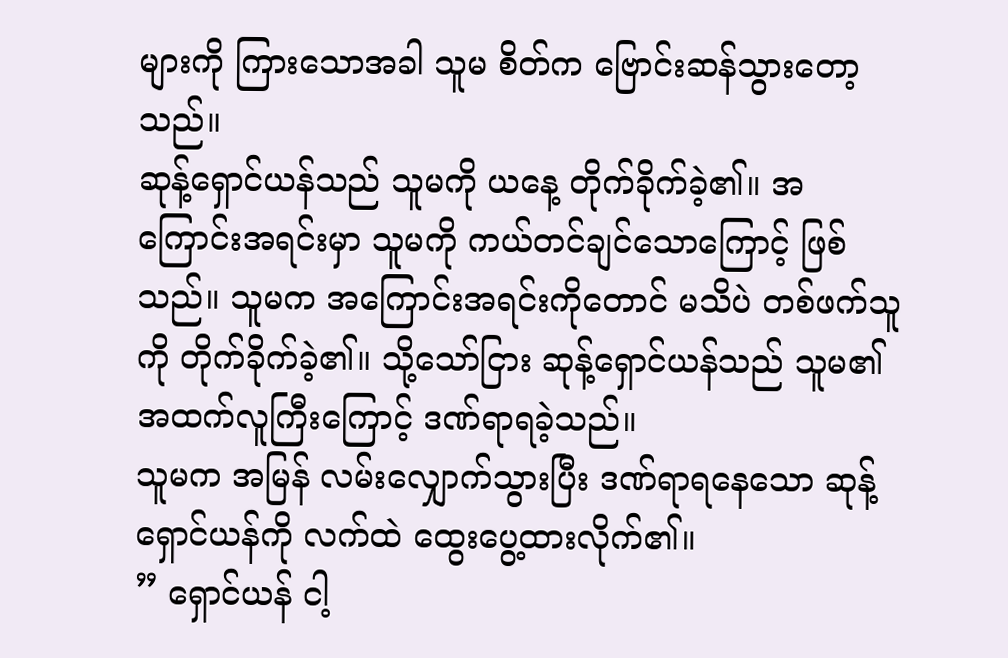များကို ကြားသောအခါ သူမ စိတ်က ဗြောင်းဆန်သွားတော့သည်။
ဆုန့်ရှောင်ယန်သည် သူမကို ယနေ့ တိုက်ခိုက်ခဲ့၏။ အကြောင်းအရင်းမှာ သူမကို ကယ်တင်ချင်သောကြောင့် ဖြစ်သည်။ သူမက အကြောင်းအရင်းကိုတောင် မသိပဲ တစ်ဖက်သူကို တိုက်ခိုက်ခဲ့၏။ သို့သော်ငြား ဆုန့်ရှောင်ယန်သည် သူမ၏ အထက်လူကြီးကြောင့် ဒဏ်ရာရခဲ့သည်။
သူမက အမြန် လမ်းလျှောက်သွားပြီး ဒဏ်ရာရနေသော ဆုန့်ရှောင်ယန်ကို လက်ထဲ ထွေးပွေ့ထားလိုက်၏။
” ရှောင်ယန် ငါ့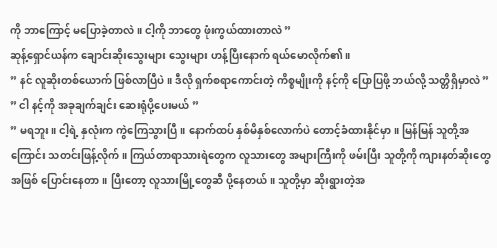ကို ဘာကြောင့် မပြောခဲ့တာလဲ။ ငါ့ကို ဘာတွေ ဖုံးကွယ်ထားတာလဲ ”
ဆုန့်ရှောင်ယန်က ချောင်းဆိုးသွေးများ သွေးများ ဟန့်ပြီးနောက် ရယ်မောလိုက်၏။
” နင် လူဆိုးတစ်ယောက် ဖြစ်လာပြီပဲ။ ဒီလို ရှက်စရာကောင်းတဲ့ ကိစ္စမျိုးကို နင့်ကို ပြောပြဖို့ ဘယ်လို့ သတ္တိရှိမှာလဲ ”
” ငါ နင့်ကို အခုချက်ချင်း ဆေးရုံပို့ပေးမယ် ”
” မရဘူး။ ငါ့ရဲ့ နှလုံးက ကွဲကြေသွားပြီ။ နောက်ထပ် နှစ်မိနှစ်လောက်ပဲ တောင့်ခံထားနိုင်မှာ။ မြန်မြန် သူတို့အကြောင်း သတင်းဖြန့်လိုက်။ ကြယ်တာရာသားရဲတွေက လူသားတွေ အများကြီးကို ဖမ်းပြီး သူတို့ကို ကျားနတ်ဆိုးတွေအဖြစ် ပြောင်းနေတာ။ ပြီးတော့ လူသားမြို့တွေဆီ ပို့နေတယ်။ သူတို့မှာ ဆိုးရွားတဲ့အ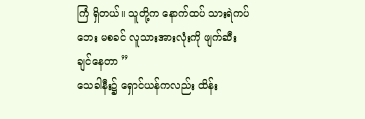ကြံ ရှိတယ်။ သူတို့က နောက်ထပ် သားရဲကပ်ဘေး မစခင် လူသားအားလုံးကို ဖျက်ဆီးချင်နေတာ ”
သေခါနီး၌ ရှောင်ယန်ကလည်း ထိန်း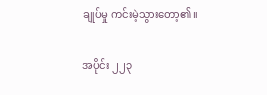ချုပ်မှု ကင်းမဲ့သွားတော့၏။

အပိုင်း ၂၂၃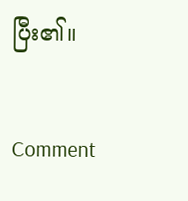ပြီး၏။

Comment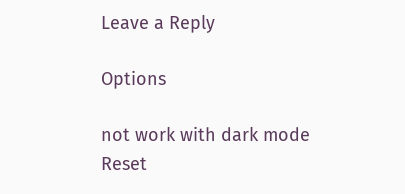Leave a Reply

Options

not work with dark mode
Reset